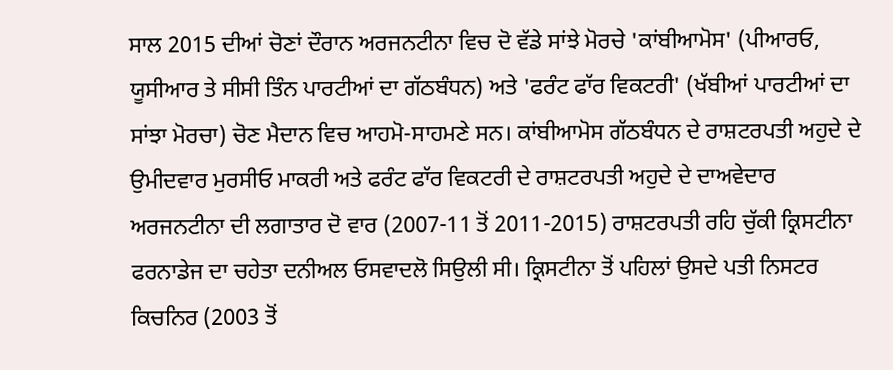ਸਾਲ 2015 ਦੀਆਂ ਚੋਣਾਂ ਦੌਰਾਨ ਅਰਜਨਟੀਨਾ ਵਿਚ ਦੋ ਵੱਡੇ ਸਾਂਝੇ ਮੋਰਚੇ 'ਕਾਂਬੀਆਮੋਸ' (ਪੀਆਰਓ, ਯੂਸੀਆਰ ਤੇ ਸੀਸੀ ਤਿੰਨ ਪਾਰਟੀਆਂ ਦਾ ਗੱਠਬੰਧਨ) ਅਤੇ 'ਫਰੰਟ ਫਾੱਰ ਵਿਕਟਰੀ' (ਖੱਬੀਆਂ ਪਾਰਟੀਆਂ ਦਾ ਸਾਂਝਾ ਮੋਰਚਾ) ਚੋਣ ਮੈਦਾਨ ਵਿਚ ਆਹਮੋ-ਸਾਹਮਣੇ ਸਨ। ਕਾਂਬੀਆਮੋਸ ਗੱਠਬੰਧਨ ਦੇ ਰਾਸ਼ਟਰਪਤੀ ਅਹੁਦੇ ਦੇ ਉਮੀਦਵਾਰ ਮੁਰਸੀਓ ਮਾਕਰੀ ਅਤੇ ਫਰੰਟ ਫਾੱਰ ਵਿਕਟਰੀ ਦੇ ਰਾਸ਼ਟਰਪਤੀ ਅਹੁਦੇ ਦੇ ਦਾਅਵੇਦਾਰ ਅਰਜਨਟੀਨਾ ਦੀ ਲਗਾਤਾਰ ਦੋ ਵਾਰ (2007-11 ਤੋਂ 2011-2015) ਰਾਸ਼ਟਰਪਤੀ ਰਹਿ ਚੁੱਕੀ ਕ੍ਰਿਸਟੀਨਾ ਫਰਨਾਡੇਜ ਦਾ ਚਹੇਤਾ ਦਨੀਅਲ ਓਸਵਾਦਲੋ ਸਿਉਲੀ ਸੀ। ਕ੍ਰਿਸਟੀਨਾ ਤੋਂ ਪਹਿਲਾਂ ਉਸਦੇ ਪਤੀ ਨਿਸਟਰ ਕਿਚਨਿਰ (2003 ਤੋਂ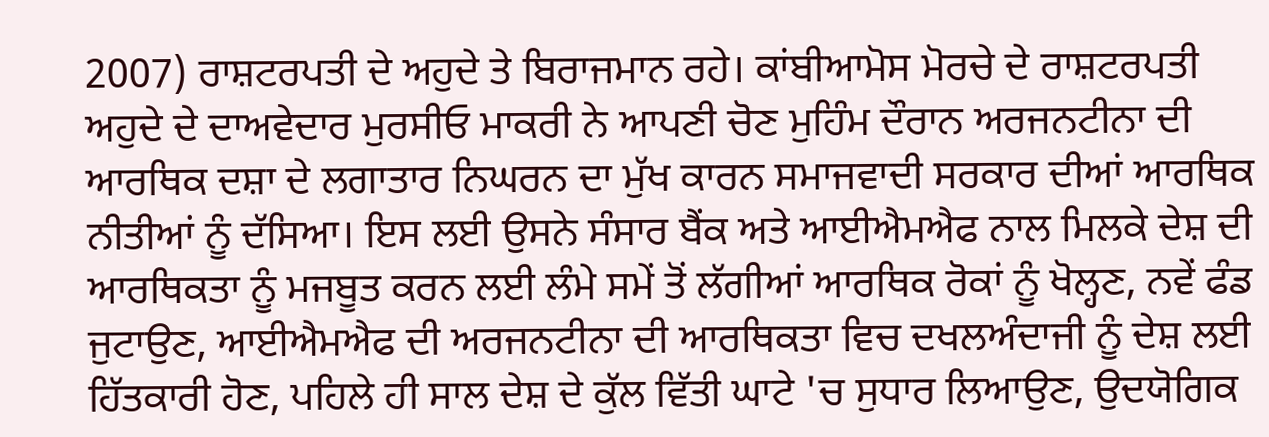2007) ਰਾਸ਼ਟਰਪਤੀ ਦੇ ਅਹੁਦੇ ਤੇ ਬਿਰਾਜਮਾਨ ਰਹੇ। ਕਾਂਬੀਆਮੋਸ ਮੋਰਚੇ ਦੇ ਰਾਸ਼ਟਰਪਤੀ ਅਹੁਦੇ ਦੇ ਦਾਅਵੇਦਾਰ ਮੁਰਸੀਓ ਮਾਕਰੀ ਨੇ ਆਪਣੀ ਚੋਣ ਮੁਹਿੰਮ ਦੌਰਾਨ ਅਰਜਨਟੀਨਾ ਦੀ ਆਰਥਿਕ ਦਸ਼ਾ ਦੇ ਲਗਾਤਾਰ ਨਿਘਰਨ ਦਾ ਮੁੱਖ ਕਾਰਨ ਸਮਾਜਵਾਦੀ ਸਰਕਾਰ ਦੀਆਂ ਆਰਥਿਕ ਨੀਤੀਆਂ ਨੂੰ ਦੱਸਿਆ। ਇਸ ਲਈ ਉਸਨੇ ਸੰਸਾਰ ਬੈਂਕ ਅਤੇ ਆਈਐਮਐਫ ਨਾਲ ਮਿਲਕੇ ਦੇਸ਼ ਦੀ ਆਰਥਿਕਤਾ ਨੂੰ ਮਜਬੂਤ ਕਰਨ ਲਈ ਲੰਮੇ ਸਮੇਂ ਤੋਂ ਲੱਗੀਆਂ ਆਰਥਿਕ ਰੋਕਾਂ ਨੂੰ ਖੋਲ੍ਹਣ, ਨਵੇਂ ਫੰਡ ਜੁਟਾਉਣ, ਆਈਐਮਐਫ ਦੀ ਅਰਜਨਟੀਨਾ ਦੀ ਆਰਥਿਕਤਾ ਵਿਚ ਦਖਲਅੰਦਾਜੀ ਨੂੰ ਦੇਸ਼ ਲਈ ਹਿੱਤਕਾਰੀ ਹੋਣ, ਪਹਿਲੇ ਹੀ ਸਾਲ ਦੇਸ਼ ਦੇ ਕੁੱਲ ਵਿੱਤੀ ਘਾਟੇ 'ਚ ਸੁਧਾਰ ਲਿਆਉਣ, ਉਦਯੋਗਿਕ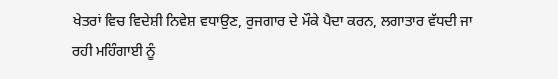ਖੇਤਰਾਂ ਵਿਚ ਵਿਦੇਸ਼ੀ ਨਿਵੇਸ਼ ਵਧਾਉਣ, ਰੁਜਗਾਰ ਦੇ ਮੌਕੇ ਪੈਦਾ ਕਰਨ, ਲਗਾਤਾਰ ਵੱਧਦੀ ਜਾ ਰਹੀ ਮਹਿੰਗਾਈ ਨੂੰ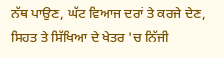ਨੱਥ ਪਾਉਣ, ਘੱਟ ਵਿਆਜ ਦਰਾਂ ਤੇ ਕਰਜੇ ਦੇਣ, ਸਿਹਤ ਤੇ ਸਿੱਖਿਆ ਦੇ ਖੇਤਰ 'ਚ ਨਿੱਜੀ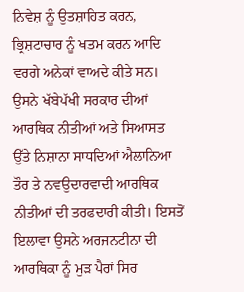ਨਿਵੇਸ਼ ਨੂੰ ਉਤਸ਼ਾਹਿਤ ਕਰਨ, ਭ੍ਰਿਸ਼ਟਾਚਾਰ ਨੂੰ ਖਤਮ ਕਰਨ ਆਦਿ ਵਰਗੇ ਅਨੇਕਾਂ ਵਾਅਦੇ ਕੀਤੇ ਸਨ। ਉਸਨੇ ਖੱਬੇਪੱਖੀ ਸਰਕਾਰ ਦੀਆਂ ਆਰਥਿਕ ਨੀਤੀਆਂ ਅਤੇ ਸਿਆਸਤ ਉੱਤੇ ਨਿਸ਼ਾਨਾ ਸਾਧਦਿਆਂ ਐਲਾਨਿਆ ਤੌਰ ਤੇ ਨਵਉਦਾਰਵਾਦੀ ਆਰਥਿਕ ਨੀਤੀਆਂ ਦੀ ਤਰਫਦਾਰੀ ਕੀਤੀ। ਇਸਤੋਂ ਇਲਾਵਾ ਉਸਨੇ ਅਰਜਨਟੀਨਾ ਦੀ ਆਰਥਿਕਾ ਨੂੰ ਮੁੜ ਪੈਰਾਂ ਸਿਰ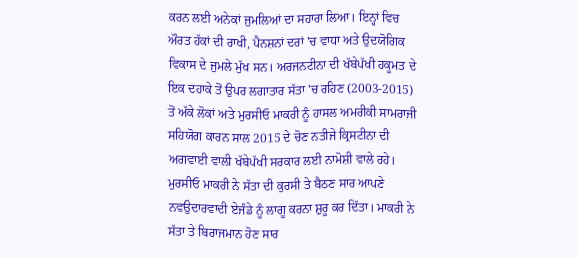ਕਰਨ ਲਈ ਅਨੇਕਾਂ ਜੁਮਲਿਆਂ ਦਾ ਸਹਾਰਾ ਲਿਆ। ਇਨ੍ਹਾਂ ਵਿਚ ਔਰਤ ਹੱਕਾਂ ਦੀ ਰਾਖੀ, ਪੈਨਸ਼ਨਾਂ ਦਰਾਂ 'ਚ ਵਾਧਾ ਅਤੇ ਉਦਯੋਗਿਕ ਵਿਕਾਸ ਦੇ ਜੁਮਲੇ ਮੁੱਖ ਸਨ। ਅਰਜਨਟੀਨਾ ਦੀ ਖੱਬੇਪੱਖੀ ਹਕੂਮਤ ਦੇ ਇਕ ਦਹਾਕੇ ਤੋਂ ਉਪਰ ਲਗਾਤਾਰ ਸੱਤਾ 'ਚ ਰਹਿਣ (2003-2015) ਤੋਂ ਅੱਕੇ ਲੋਕਾਂ ਅਤੇ ਮੁਰਸੀਓ ਮਾਕਰੀ ਨੂੰ ਹਾਸਲ ਅਮਰੀਕੀ ਸਾਮਰਾਜੀ ਸਹਿਯੋਗ ਕਾਰਨ ਸਾਲ 2015 ਦੇ ਚੋਣ ਨਤੀਜੇ ਕ੍ਰਿਸਟੀਨਾ ਦੀ ਅਗਵਾਈ ਵਾਲੀ ਖੱਬੇਪੱਖੀ ਸਰਕਾਰ ਲਈ ਨਾਮੋਸ਼ੀ ਵਾਲੇ ਰਹੇ।
ਮੁਰਸੀਓ ਮਾਕਰੀ ਨੇ ਸੱਤਾ ਦੀ ਕੁਰਸੀ ਤੇ ਬੈਠਣ ਸਾਰ ਆਪਣੇ ਨਵਉਦਾਰਵਾਦੀ ਏਜੰਡੇ ਨੂੰ ਲਾਗੂ ਕਰਨਾ ਸ਼ੁਰੂ ਕਰ ਦਿੱਤਾ। ਮਾਕਰੀ ਨੇ ਸੱਤਾ ਤੇ ਬਿਰਾਜਮਾਨ ਹੋਣ ਸਾਰ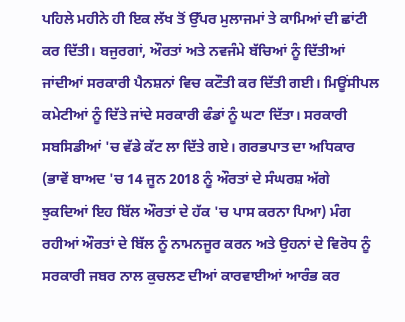ਪਹਿਲੇ ਮਹੀਨੇ ਹੀ ਇਕ ਲੱਖ ਤੋਂ ਉੱਪਰ ਮੁਲਾਜਮਾਂ ਤੇ ਕਾਮਿਆਂ ਦੀ ਛਾਂਟੀ ਕਰ ਦਿੱਤੀ। ਬਜੁਰਗਾਂ, ਔਰਤਾਂ ਅਤੇ ਨਵਜੰਮੇ ਬੱਚਿਆਂ ਨੂੰ ਦਿੱਤੀਆਂ ਜਾਂਦੀਆਂ ਸਰਕਾਰੀ ਪੈਨਸ਼ਨਾਂ ਵਿਚ ਕਟੌਤੀ ਕਰ ਦਿੱਤੀ ਗਈ। ਮਿਊਂਸੀਪਲ ਕਮੇਟੀਆਂ ਨੂੰ ਦਿੱਤੇ ਜਾਂਦੇ ਸਰਕਾਰੀ ਫੰਡਾਂ ਨੂੰ ਘਟਾ ਦਿੱਤਾ। ਸਰਕਾਰੀ ਸਬਸਿਡੀਆਂ 'ਚ ਵੱਡੇ ਕੱਟ ਲਾ ਦਿੱਤੇ ਗਏ। ਗਰਭਪਾਤ ਦਾ ਅਧਿਕਾਰ (ਭਾਵੇਂ ਬਾਅਦ 'ਚ 14 ਜੂਨ 2018 ਨੂੰ ਔਰਤਾਂ ਦੇ ਸੰਘਰਸ਼ ਅੱਗੇ ਝੁਕਦਿਆਂ ਇਹ ਬਿੱਲ ਔਰਤਾਂ ਦੇ ਹੱਕ 'ਚ ਪਾਸ ਕਰਨਾ ਪਿਆ) ਮੰਗ ਰਹੀਆਂ ਔਰਤਾਂ ਦੇ ਬਿੱਲ ਨੂੰ ਨਾਮਨਜੂਰ ਕਰਨ ਅਤੇ ਉਹਨਾਂ ਦੇ ਵਿਰੋਧ ਨੂੰ ਸਰਕਾਰੀ ਜਬਰ ਨਾਲ ਕੁਚਲਣ ਦੀਆਂ ਕਾਰਵਾਈਆਂ ਆਰੰਭ ਕਰ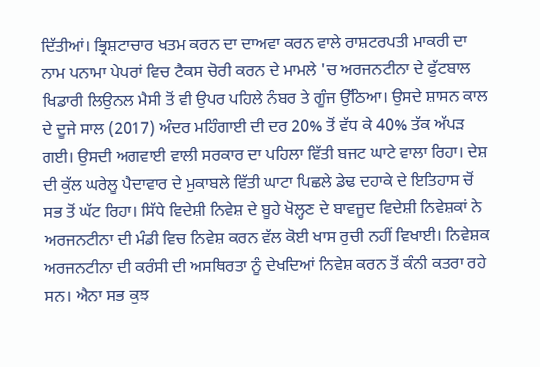ਦਿੱਤੀਆਂ। ਭ੍ਰਿਸ਼ਟਾਚਾਰ ਖਤਮ ਕਰਨ ਦਾ ਦਾਅਵਾ ਕਰਨ ਵਾਲੇ ਰਾਸ਼ਟਰਪਤੀ ਮਾਕਰੀ ਦਾ ਨਾਮ ਪਨਾਮਾ ਪੇਪਰਾਂ ਵਿਚ ਟੈਕਸ ਚੋਰੀ ਕਰਨ ਦੇ ਮਾਮਲੇ 'ਚ ਅਰਜਨਟੀਨਾ ਦੇ ਫੁੱਟਬਾਲ ਖਿਡਾਰੀ ਲਿਉਨਲ ਮੈਸੀ ਤੋਂ ਵੀ ਉਪਰ ਪਹਿਲੇ ਨੰਬਰ ਤੇ ਗੂੰਜ ਉੱਠਿਆ। ਉਸਦੇ ਸ਼ਾਸਨ ਕਾਲ ਦੇ ਦੂਜੇ ਸਾਲ (2017) ਅੰਦਰ ਮਹਿੰਗਾਈ ਦੀ ਦਰ 20% ਤੋਂ ਵੱਧ ਕੇ 40% ਤੱਕ ਅੱਪੜ ਗਈ। ਉਸਦੀ ਅਗਵਾਈ ਵਾਲੀ ਸਰਕਾਰ ਦਾ ਪਹਿਲਾ ਵਿੱਤੀ ਬਜਟ ਘਾਟੇ ਵਾਲਾ ਰਿਹਾ। ਦੇਸ਼ ਦੀ ਕੁੱਲ ਘਰੇਲੂ ਪੈਦਾਵਾਰ ਦੇ ਮੁਕਾਬਲੇ ਵਿੱਤੀ ਘਾਟਾ ਪਿਛਲੇ ਡੇਢ ਦਹਾਕੇ ਦੇ ਇਤਿਹਾਸ ਚੋਂ ਸਭ ਤੋਂ ਘੱਟ ਰਿਹਾ। ਸਿੱਧੇ ਵਿਦੇਸ਼ੀ ਨਿਵੇਸ਼ ਦੇ ਬੂਹੇ ਖੋਲ੍ਹਣ ਦੇ ਬਾਵਜੂਦ ਵਿਦੇਸ਼ੀ ਨਿਵੇਸ਼ਕਾਂ ਨੇ ਅਰਜਨਟੀਨਾ ਦੀ ਮੰਡੀ ਵਿਚ ਨਿਵੇਸ਼ ਕਰਨ ਵੱਲ ਕੋਈ ਖਾਸ ਰੁਚੀ ਨਹੀਂ ਵਿਖਾਈ। ਨਿਵੇਸ਼ਕ ਅਰਜਨਟੀਨਾ ਦੀ ਕਰੰਸੀ ਦੀ ਅਸਥਿਰਤਾ ਨੂੰ ਦੇਖਦਿਆਂ ਨਿਵੇਸ਼ ਕਰਨ ਤੋਂ ਕੰਨੀ ਕਤਰਾ ਰਹੇ ਸਨ। ਐਨਾ ਸਭ ਕੁਝ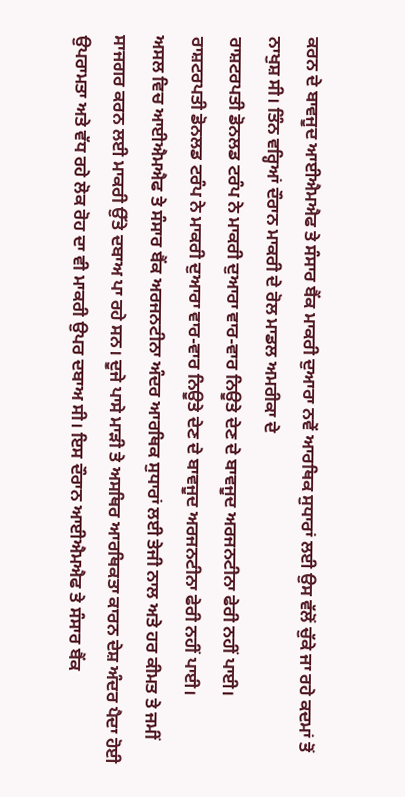ਕਰਨ ਦੇ ਬਾਵਜੂਦ ਆਈਐਮਐਫ ਤੇ ਸੰਸਾਰ ਬੈਂਕ ਮਾਕਰੀ ਦੁਆਰਾ ਨਵੇਂ ਆਰਥਿਕ ਸੁਧਾਰਾਂ ਲਈ ਉਸ ਵੱਲੋਂ ਚੁੱਕੇ ਜਾ ਰਹੇ ਕਦਮਾਂ ਤੋਂ ਨਾਖੁਸ਼ ਸੀ। ਤਿੰਨ ਵਰ੍ਹਿਆਂ ਦੌਰਾਨ ਮਾਕਰੀ ਦੇ ਰੋਲ ਮਾਡਲ ਅਮਰੀਕਾ ਦੇ
ਰਾਸ਼ਟਰਪਤੀ ਡੋਨਲਡ ਟਰੰਪ ਨੇ ਮਾਕਰੀ ਦੁਆਰਾ ਵਾਰ-ਵਾਰ ਨਿਊਤੇ ਦੇਣ ਦੇ ਬਾਵਜੂਦ ਅਰਜਨਟੀਨਾ ਫੇਰੀ ਨਹੀਂ ਪਾਈ।
ਰਾਸ਼ਟਰਪਤੀ ਡੋਨਲਡ ਟਰੰਪ ਨੇ ਮਾਕਰੀ ਦੁਆਰਾ ਵਾਰ-ਵਾਰ ਨਿਊਤੇ ਦੇਣ ਦੇ ਬਾਵਜੂਦ ਅਰਜਨਟੀਨਾ ਫੇਰੀ ਨਹੀਂ ਪਾਈ।
ਅਸਲ ਵਿਚ ਆਈਐਮਐਫ ਤੇ ਸੰਸਾਰ ਬੈਂਕ ਅਰਜਨਟੀਨਾ ਅੰਦਰ ਆਰਥਿਕ ਸੁਧਾਰਾਂ ਲਈ ਤੇਜੀ ਨਾਲ ਅਤੇ ਹਰ ਕੀਮਤ ਤੇ ਜਮੀਂ ਸਾਜਗਰ ਕਰਨ ਲਈ ਮਾਕਰੀ ਉੱਤੇ ਦਬਾਅ ਪਾ ਰਹੇ ਸਨ। ਦੂਜੇ ਪਾਸੇ ਮਾੜੀ ਤੇ ਅਸਥਿਰ ਆਰਥਿਕਤਾ ਕਾਰਨ ਦੇਸ਼ ਅੰਦਰ ਪੈਦਾ ਹੋਈ ਉਪਰਾਮਤਾ ਅਤੇ ਵੱਧ ਰਹੇ ਲੋਕ ਰੋਹ ਦਾ ਵੀ ਮਾਕਰੀ ਉਪਰ ਦਬਾਅ ਸੀ। ਇਸ ਦੌਰਾਨ ਆਈਐਮਐਫ ਤੇ ਸੰਸਾਰ ਬੈਂਕ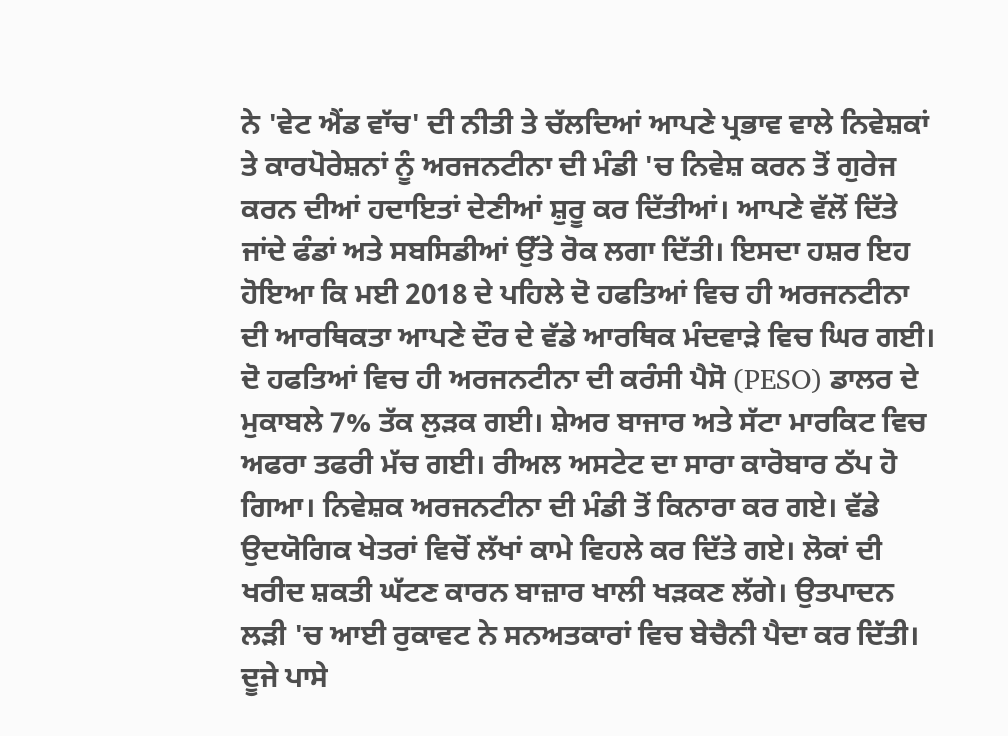ਨੇ 'ਵੇਟ ਐਂਡ ਵਾੱਚ' ਦੀ ਨੀਤੀ ਤੇ ਚੱਲਦਿਆਂ ਆਪਣੇ ਪ੍ਰਭਾਵ ਵਾਲੇ ਨਿਵੇਸ਼ਕਾਂ ਤੇ ਕਾਰਪੋਰੇਸ਼ਨਾਂ ਨੂੰ ਅਰਜਨਟੀਨਾ ਦੀ ਮੰਡੀ 'ਚ ਨਿਵੇਸ਼ ਕਰਨ ਤੋਂ ਗੁਰੇਜ ਕਰਨ ਦੀਆਂ ਹਦਾਇਤਾਂ ਦੇਣੀਆਂ ਸ਼ੁਰੂ ਕਰ ਦਿੱਤੀਆਂ। ਆਪਣੇ ਵੱਲੋਂ ਦਿੱਤੇ ਜਾਂਦੇ ਫੰਡਾਂ ਅਤੇ ਸਬਸਿਡੀਆਂ ਉੱਤੇ ਰੋਕ ਲਗਾ ਦਿੱਤੀ। ਇਸਦਾ ਹਸ਼ਰ ਇਹ ਹੋਇਆ ਕਿ ਮਈ 2018 ਦੇ ਪਹਿਲੇ ਦੋ ਹਫਤਿਆਂ ਵਿਚ ਹੀ ਅਰਜਨਟੀਨਾ ਦੀ ਆਰਥਿਕਤਾ ਆਪਣੇ ਦੌਰ ਦੇ ਵੱਡੇ ਆਰਥਿਕ ਮੰਦਵਾੜੇ ਵਿਚ ਘਿਰ ਗਈ। ਦੋ ਹਫਤਿਆਂ ਵਿਚ ਹੀ ਅਰਜਨਟੀਨਾ ਦੀ ਕਰੰਸੀ ਪੈਸੋ (PESO) ਡਾਲਰ ਦੇ ਮੁਕਾਬਲੇ 7% ਤੱਕ ਲੁੜਕ ਗਈ। ਸ਼ੇਅਰ ਬਾਜਾਰ ਅਤੇ ਸੱਟਾ ਮਾਰਕਿਟ ਵਿਚ ਅਫਰਾ ਤਫਰੀ ਮੱਚ ਗਈ। ਰੀਅਲ ਅਸਟੇਟ ਦਾ ਸਾਰਾ ਕਾਰੋਬਾਰ ਠੱਪ ਹੋ ਗਿਆ। ਨਿਵੇਸ਼ਕ ਅਰਜਨਟੀਨਾ ਦੀ ਮੰਡੀ ਤੋਂ ਕਿਨਾਰਾ ਕਰ ਗਏ। ਵੱਡੇ ਉਦਯੋਗਿਕ ਖੇਤਰਾਂ ਵਿਚੋਂ ਲੱਖਾਂ ਕਾਮੇ ਵਿਹਲੇ ਕਰ ਦਿੱਤੇ ਗਏ। ਲੋਕਾਂ ਦੀ ਖਰੀਦ ਸ਼ਕਤੀ ਘੱਟਣ ਕਾਰਨ ਬਾਜ਼ਾਰ ਖਾਲੀ ਖੜਕਣ ਲੱਗੇ। ਉਤਪਾਦਨ ਲੜੀ 'ਚ ਆਈ ਰੁਕਾਵਟ ਨੇ ਸਨਅਤਕਾਰਾਂ ਵਿਚ ਬੇਚੈਨੀ ਪੈਦਾ ਕਰ ਦਿੱਤੀ। ਦੂਜੇ ਪਾਸੇ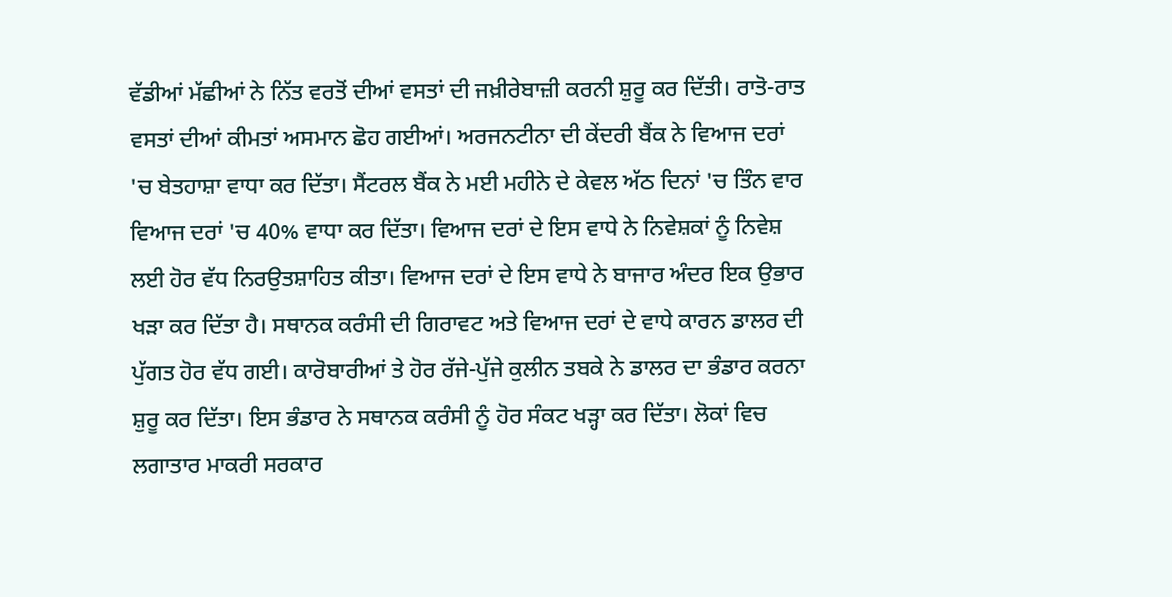ਵੱਡੀਆਂ ਮੱਛੀਆਂ ਨੇ ਨਿੱਤ ਵਰਤੋਂ ਦੀਆਂ ਵਸਤਾਂ ਦੀ ਜਖ਼ੀਰੇਬਾਜ਼ੀ ਕਰਨੀ ਸ਼ੁਰੂ ਕਰ ਦਿੱਤੀ। ਰਾਤੋ-ਰਾਤ ਵਸਤਾਂ ਦੀਆਂ ਕੀਮਤਾਂ ਅਸਮਾਨ ਛੋਹ ਗਈਆਂ। ਅਰਜਨਟੀਨਾ ਦੀ ਕੇਂਦਰੀ ਬੈਂਕ ਨੇ ਵਿਆਜ ਦਰਾਂ 'ਚ ਬੇਤਹਾਸ਼ਾ ਵਾਧਾ ਕਰ ਦਿੱਤਾ। ਸੈਂਟਰਲ ਬੈਂਕ ਨੇ ਮਈ ਮਹੀਨੇ ਦੇ ਕੇਵਲ ਅੱਠ ਦਿਨਾਂ 'ਚ ਤਿੰਨ ਵਾਰ ਵਿਆਜ ਦਰਾਂ 'ਚ 40% ਵਾਧਾ ਕਰ ਦਿੱਤਾ। ਵਿਆਜ ਦਰਾਂ ਦੇ ਇਸ ਵਾਧੇ ਨੇ ਨਿਵੇਸ਼ਕਾਂ ਨੂੰ ਨਿਵੇਸ਼ ਲਈ ਹੋਰ ਵੱਧ ਨਿਰਉਤਸ਼ਾਹਿਤ ਕੀਤਾ। ਵਿਆਜ ਦਰਾਂ ਦੇ ਇਸ ਵਾਧੇ ਨੇ ਬਾਜਾਰ ਅੰਦਰ ਇਕ ਉਭਾਰ ਖੜਾ ਕਰ ਦਿੱਤਾ ਹੈ। ਸਥਾਨਕ ਕਰੰਸੀ ਦੀ ਗਿਰਾਵਟ ਅਤੇ ਵਿਆਜ ਦਰਾਂ ਦੇ ਵਾਧੇ ਕਾਰਨ ਡਾਲਰ ਦੀ ਪੁੱਗਤ ਹੋਰ ਵੱਧ ਗਈ। ਕਾਰੋਬਾਰੀਆਂ ਤੇ ਹੋਰ ਰੱਜੇ-ਪੁੱਜੇ ਕੁਲੀਨ ਤਬਕੇ ਨੇ ਡਾਲਰ ਦਾ ਭੰਡਾਰ ਕਰਨਾ ਸ਼ੁਰੂ ਕਰ ਦਿੱਤਾ। ਇਸ ਭੰਡਾਰ ਨੇ ਸਥਾਨਕ ਕਰੰਸੀ ਨੂੰ ਹੋਰ ਸੰਕਟ ਖੜ੍ਹਾ ਕਰ ਦਿੱਤਾ। ਲੋਕਾਂ ਵਿਚ ਲਗਾਤਾਰ ਮਾਕਰੀ ਸਰਕਾਰ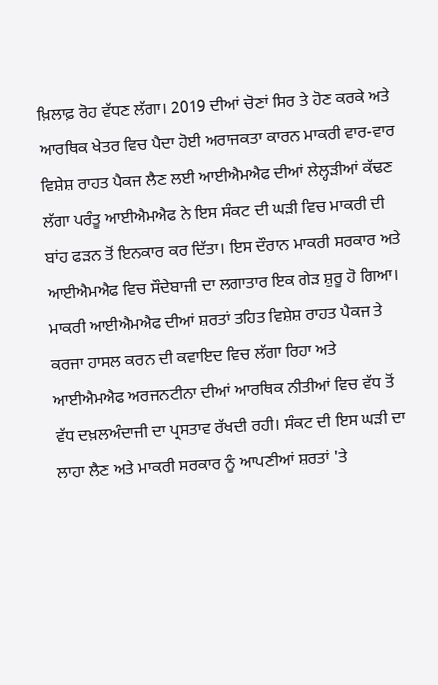ਖ਼ਿਲਾਫ਼ ਰੋਹ ਵੱਧਣ ਲੱਗਾ। 2019 ਦੀਆਂ ਚੋਣਾਂ ਸਿਰ ਤੇ ਹੋਣ ਕਰਕੇ ਅਤੇ ਆਰਥਿਕ ਖੇਤਰ ਵਿਚ ਪੈਦਾ ਹੋਈ ਅਰਾਜਕਤਾ ਕਾਰਨ ਮਾਕਰੀ ਵਾਰ-ਵਾਰ ਵਿਸ਼ੇਸ਼ ਰਾਹਤ ਪੈਕਜ ਲੈਣ ਲਈ ਆਈਐਮਐਫ ਦੀਆਂ ਲੇਲ੍ਹੜੀਆਂ ਕੱਢਣ ਲੱਗਾ ਪਰੰਤੂ ਆਈਐਮਐਫ ਨੇ ਇਸ ਸੰਕਟ ਦੀ ਘੜੀ ਵਿਚ ਮਾਕਰੀ ਦੀ ਬਾਂਹ ਫੜਨ ਤੋਂ ਇਨਕਾਰ ਕਰ ਦਿੱਤਾ। ਇਸ ਦੌਰਾਨ ਮਾਕਰੀ ਸਰਕਾਰ ਅਤੇ ਆਈਐਮਐਫ ਵਿਚ ਸੌਦੇਬਾਜੀ ਦਾ ਲਗਾਤਾਰ ਇਕ ਗੇੜ ਸ਼ੁਰੂ ਹੋ ਗਿਆ। ਮਾਕਰੀ ਆਈਐਮਐਫ ਦੀਆਂ ਸ਼ਰਤਾਂ ਤਹਿਤ ਵਿਸ਼ੇਸ਼ ਰਾਹਤ ਪੈਕਜ ਤੇ ਕਰਜਾ ਹਾਸਲ ਕਰਨ ਦੀ ਕਵਾਇਦ ਵਿਚ ਲੱਗਾ ਰਿਹਾ ਅਤੇ ਆਈਐਮਐਫ ਅਰਜਨਟੀਨਾ ਦੀਆਂ ਆਰਥਿਕ ਨੀਤੀਆਂ ਵਿਚ ਵੱਧ ਤੋਂ ਵੱਧ ਦਖ਼ਲਅੰਦਾਜੀ ਦਾ ਪ੍ਰਸਤਾਵ ਰੱਖਦੀ ਰਹੀ। ਸੰਕਟ ਦੀ ਇਸ ਘੜੀ ਦਾ ਲਾਹਾ ਲੈਣ ਅਤੇ ਮਾਕਰੀ ਸਰਕਾਰ ਨੂੰ ਆਪਣੀਆਂ ਸ਼ਰਤਾਂ 'ਤੇ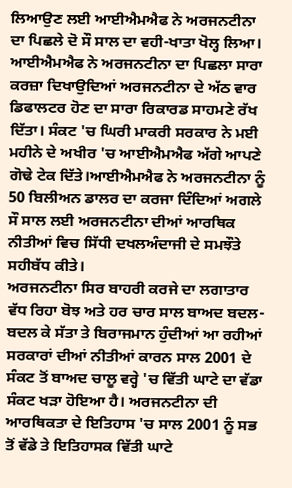ਲਿਆਉਣ ਲਈ ਆਈਐਮਐਫ ਨੇ ਅਰਜਨਟੀਨਾ ਦਾ ਪਿਛਲੇ ਦੋ ਸੌ ਸਾਲ ਦਾ ਵਹੀ-ਖਾਤਾ ਖੋਲ੍ਹ ਲਿਆ। ਆਈਐਮਐਫ ਨੇ ਅਰਜਨਟੀਨਾ ਦਾ ਪਿਛਲਾ ਸਾਰਾ ਕਰਜ਼ਾ ਦਿਖਾਉਦਿਆਂ ਅਰਜਨਟੀਨਾ ਦੇ ਅੱਠ ਵਾਰ ਡਿਫਾਲਟਰ ਹੋਣ ਦਾ ਸਾਰਾ ਰਿਕਾਰਡ ਸਾਹਮਣੇ ਰੱਖ ਦਿੱਤਾ। ਸੰਕਟ 'ਚ ਘਿਰੀ ਮਾਕਰੀ ਸਰਕਾਰ ਨੇ ਮਈ ਮਹੀਨੇ ਦੇ ਅਖੀਰ 'ਚ ਆਈਐਮਐਫ ਅੱਗੇ ਆਪਣੇ ਗੋਢੇ ਟੇਕ ਦਿੱਤੇ।ਆਈਐਮਐਫ ਨੇ ਅਰਜਨਟੀਨਾ ਨੂੰ 50 ਬਿਲੀਅਨ ਡਾਲਰ ਦਾ ਕਰਜਾ ਦਿੰਦਿਆਂ ਅਗਲੇ ਸੌ ਸਾਲ ਲਈ ਅਰਜਨਟੀਨਾ ਦੀਆਂ ਆਰਥਿਕ ਨੀਤੀਆਂ ਵਿਚ ਸਿੱਧੀ ਦਖਲਅੰਦਾਜੀ ਦੇ ਸਮਝੌਤੇ ਸਹੀਬੱਧ ਕੀਤੇ।
ਅਰਜਨਟੀਨਾ ਸਿਰ ਬਾਹਰੀ ਕਰਜੇ ਦਾ ਲਗਾਤਾਰ ਵੱਧ ਰਿਹਾ ਬੋਝ ਅਤੇ ਹਰ ਚਾਰ ਸਾਲ ਬਾਅਦ ਬਦਲ-ਬਦਲ ਕੇ ਸੱਤਾ ਤੇ ਬਿਰਾਜਮਾਨ ਹੁੰਦੀਆਂ ਆ ਰਹੀਆਂ ਸਰਕਾਰਾਂ ਦੀਆਂ ਨੀਤੀਆਂ ਕਾਰਨ ਸਾਲ 2001 ਦੇ ਸੰਕਟ ਤੋਂ ਬਾਅਦ ਚਾਲੂ ਵਰ੍ਹੇ 'ਚ ਵਿੱਤੀ ਘਾਟੇ ਦਾ ਵੱਡਾ ਸੰਕਟ ਖੜਾ ਹੋਇਆ ਹੈ। ਅਰਜਨਟੀਨਾ ਦੀ ਆਰਥਿਕਤਾ ਦੇ ਇਤਿਹਾਸ 'ਚ ਸਾਲ 2001 ਨੂੰ ਸਭ ਤੋਂ ਵੱਡੇ ਤੇ ਇਤਿਹਾਸਕ ਵਿੱਤੀ ਘਾਟੇ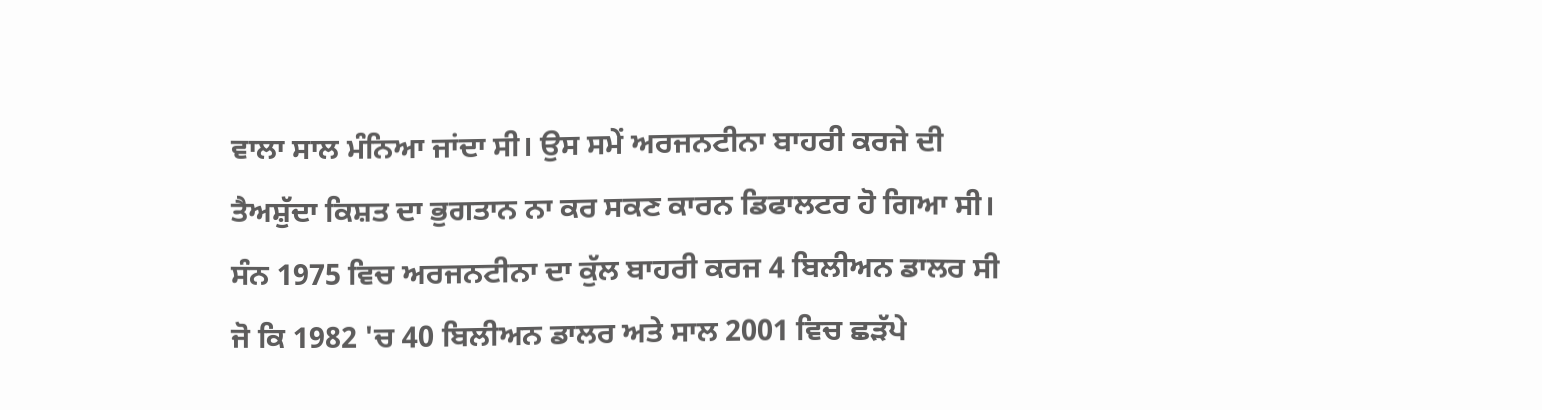ਵਾਲਾ ਸਾਲ ਮੰਨਿਆ ਜਾਂਦਾ ਸੀ। ਉਸ ਸਮੇਂ ਅਰਜਨਟੀਨਾ ਬਾਹਰੀ ਕਰਜੇ ਦੀ ਤੈਅਸ਼ੁੱਦਾ ਕਿਸ਼ਤ ਦਾ ਭੁਗਤਾਨ ਨਾ ਕਰ ਸਕਣ ਕਾਰਨ ਡਿਫਾਲਟਰ ਹੋ ਗਿਆ ਸੀ। ਸੰਨ 1975 ਵਿਚ ਅਰਜਨਟੀਨਾ ਦਾ ਕੁੱਲ ਬਾਹਰੀ ਕਰਜ 4 ਬਿਲੀਅਨ ਡਾਲਰ ਸੀ ਜੋ ਕਿ 1982 'ਚ 40 ਬਿਲੀਅਨ ਡਾਲਰ ਅਤੇ ਸਾਲ 2001 ਵਿਚ ਛੜੱਪੇ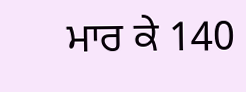ਮਾਰ ਕੇ 140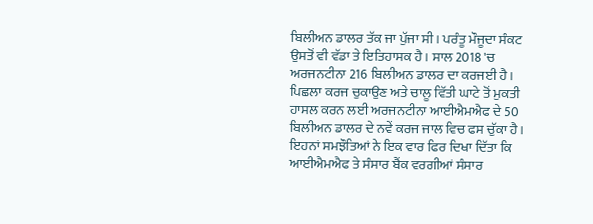ਬਿਲੀਅਨ ਡਾਲਰ ਤੱਕ ਜਾ ਪੁੱਜਾ ਸੀ। ਪਰੰਤੂ ਮੌਜੂਦਾ ਸੰਕਟ ਉਸਤੋਂ ਵੀ ਵੱਡਾ ਤੇ ਇਤਿਹਾਸਕ ਹੈ। ਸਾਲ 2018 'ਚ ਅਰਜਨਟੀਨਾ 216 ਬਿਲੀਅਨ ਡਾਲਰ ਦਾ ਕਰਜਈ ਹੈ। ਪਿਛਲਾ ਕਰਜ ਚੁਕਾਉਣ ਅਤੇ ਚਾਲੂ ਵਿੱਤੀ ਘਾਟੇ ਤੋਂ ਮੁਕਤੀ ਹਾਸਲ ਕਰਨ ਲਈ ਅਰਜਨਟੀਨਾ ਆਈਐਮਐਫ ਦੇ 50 ਬਿਲੀਅਨ ਡਾਲਰ ਦੇ ਨਵੇਂ ਕਰਜ ਜਾਲ ਵਿਚ ਫਸ ਚੁੱਕਾ ਹੈ।
ਇਹਨਾਂ ਸਮਝੌਤਿਆਂ ਨੇ ਇਕ ਵਾਰ ਫਿਰ ਦਿਖਾ ਦਿੱਤਾ ਕਿ ਆਈਐਮਐਫ ਤੇ ਸੰਸਾਰ ਬੈਂਕ ਵਰਗੀਆਂ ਸੰਸਾਰ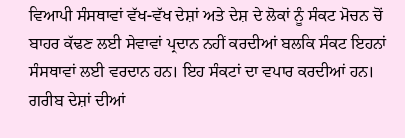ਵਿਆਪੀ ਸੰਸਥਾਵਾਂ ਵੱਖ-ਵੱਖ ਦੇਸ਼ਾਂ ਅਤੇ ਦੇਸ਼ ਦੇ ਲੋਕਾਂ ਨੂੰ ਸੰਕਟ ਮੋਚਨ ਚੋਂ ਬਾਹਰ ਕੱਢਣ ਲਈ ਸੇਵਾਵਾਂ ਪ੍ਰਦਾਨ ਨਹੀਂ ਕਰਦੀਆਂ ਬਲਕਿ ਸੰਕਟ ਇਹਨਾਂ ਸੰਸਥਾਵਾਂ ਲਈ ਵਰਦਾਨ ਹਨ। ਇਹ ਸੰਕਟਾਂ ਦਾ ਵਪਾਰ ਕਰਦੀਆਂ ਹਨ। ਗਰੀਬ ਦੇਸ਼ਾਂ ਦੀਆਂ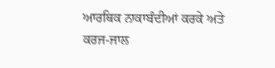ਆਰਥਿਕ ਨਾਕਾਬੰਦੀਆਂ ਕਰਕੇ ਅਤੇ ਕਰਜ-ਜਾਲ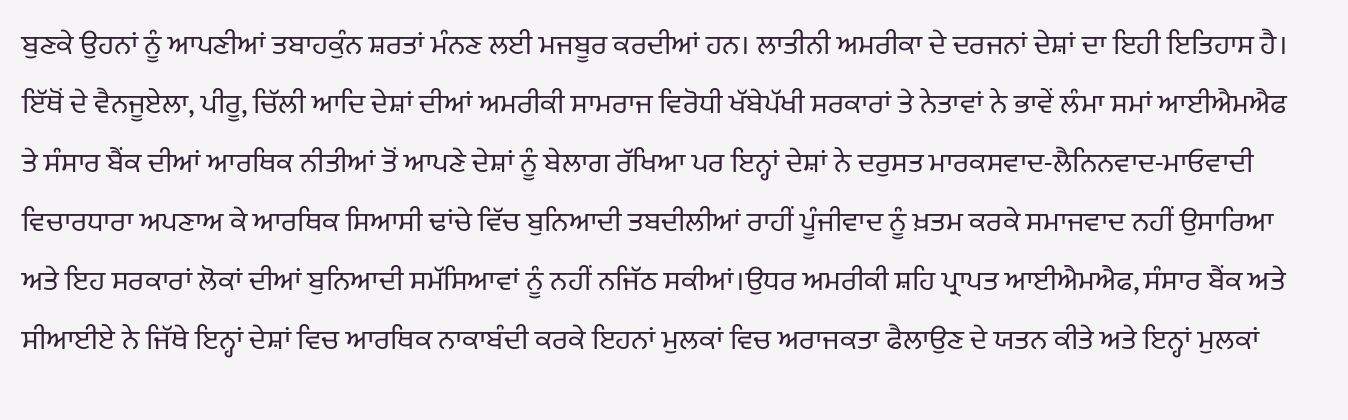ਬੁਣਕੇ ਉਹਨਾਂ ਨੂੰ ਆਪਣੀਆਂ ਤਬਾਹਕੁੰਨ ਸ਼ਰਤਾਂ ਮੰਨਣ ਲਈ ਮਜਬੂਰ ਕਰਦੀਆਂ ਹਨ। ਲਾਤੀਨੀ ਅਮਰੀਕਾ ਦੇ ਦਰਜਨਾਂ ਦੇਸ਼ਾਂ ਦਾ ਇਹੀ ਇਤਿਹਾਸ ਹੈ। ਇੱਥੋਂ ਦੇ ਵੈਨਜੂਏਲਾ, ਪੀਰੂ, ਚਿੱਲੀ ਆਦਿ ਦੇਸ਼ਾਂ ਦੀਆਂ ਅਮਰੀਕੀ ਸਾਮਰਾਜ ਵਿਰੋਧੀ ਖੱਬੇਪੱਖੀ ਸਰਕਾਰਾਂ ਤੇ ਨੇਤਾਵਾਂ ਨੇ ਭਾਵੇਂ ਲੰਮਾ ਸਮਾਂ ਆਈਐਮਐਫ ਤੇ ਸੰਸਾਰ ਬੈਂਕ ਦੀਆਂ ਆਰਥਿਕ ਨੀਤੀਆਂ ਤੋਂ ਆਪਣੇ ਦੇਸ਼ਾਂ ਨੂੰ ਬੇਲਾਗ ਰੱਖਿਆ ਪਰ ਇਨ੍ਹਾਂ ਦੇਸ਼ਾਂ ਨੇ ਦਰੁਸਤ ਮਾਰਕਸਵਾਦ-ਲੈਨਿਨਵਾਦ-ਮਾਓਵਾਦੀ ਵਿਚਾਰਧਾਰਾ ਅਪਣਾਅ ਕੇ ਆਰਥਿਕ ਸਿਆਸੀ ਢਾਂਚੇ ਵਿੱਚ ਬੁਨਿਆਦੀ ਤਬਦੀਲੀਆਂ ਰਾਹੀਂ ਪੂੰਜੀਵਾਦ ਨੂੰ ਖ਼ਤਮ ਕਰਕੇ ਸਮਾਜਵਾਦ ਨਹੀਂ ਉਸਾਰਿਆ ਅਤੇ ਇਹ ਸਰਕਾਰਾਂ ਲੋਕਾਂ ਦੀਆਂ ਬੁਨਿਆਦੀ ਸਮੱਸਿਆਵਾਂ ਨੂੰ ਨਹੀਂ ਨਜਿੱਠ ਸਕੀਆਂ।ਉਧਰ ਅਮਰੀਕੀ ਸ਼ਹਿ ਪ੍ਰਾਪਤ ਆਈਐਮਐਫ, ਸੰਸਾਰ ਬੈਂਕ ਅਤੇ ਸੀਆਈਏ ਨੇ ਜਿੱਥੇ ਇਨ੍ਹਾਂ ਦੇਸ਼ਾਂ ਵਿਚ ਆਰਥਿਕ ਨਾਕਾਬੰਦੀ ਕਰਕੇ ਇਹਨਾਂ ਮੁਲਕਾਂ ਵਿਚ ਅਰਾਜਕਤਾ ਫੈਲਾਉਣ ਦੇ ਯਤਨ ਕੀਤੇ ਅਤੇ ਇਨ੍ਹਾਂ ਮੁਲਕਾਂ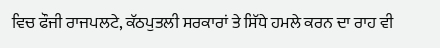ਵਿਚ ਫੌਜੀ ਰਾਜਪਲਟੇ, ਕੱਠਪੁਤਲੀ ਸਰਕਾਰਾਂ ਤੇ ਸਿੱਧੇ ਹਮਲੇ ਕਰਨ ਦਾ ਰਾਹ ਵੀ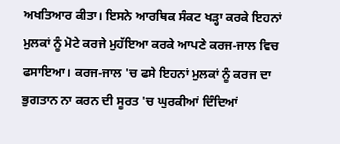ਅਖਤਿਆਰ ਕੀਤਾ। ਇਸਨੇ ਆਰਥਿਕ ਸੰਕਟ ਖੜ੍ਹਾ ਕਰਕੇ ਇਹਨਾਂ ਮੁਲਕਾਂ ਨੂੰ ਮੋਟੇ ਕਰਜੇ ਮੁਹੱਇਆ ਕਰਕੇ ਆਪਣੇ ਕਰਜ-ਜਾਲ ਵਿਚ ਫਸਾਇਆ। ਕਰਜ-ਜਾਲ 'ਚ ਫਸੇ ਇਹਨਾਂ ਮੁਲਕਾਂ ਨੂੰ ਕਰਜ ਦਾ ਭੁਗਤਾਨ ਨਾ ਕਰਨ ਦੀ ਸੂਰਤ 'ਚ ਘੁਰਕੀਆਂ ਦਿੰਦਿਆਂ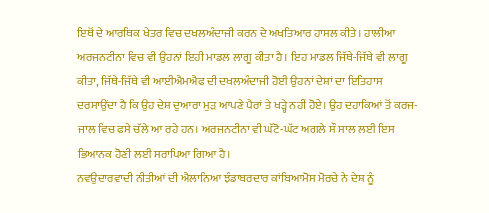ਇਥੋਂ ਦੇ ਆਰਥਿਕ ਖੇਤਰ ਵਿਚ ਦਖਲਅੰਦਾਜੀ ਕਰਨ ਦੇ ਅਖਤਿਆਰ ਹਾਸਲ ਕੀਤੇ। ਹਾਲੀਆ ਅਰਜਨਟੀਨਾ ਵਿਚ ਵੀ ਉਹਨਾਂ ਇਹੀ ਮਾਡਲ ਲਾਗੂ ਕੀਤਾ ਹੈ। ਇਹ ਮਾਡਲ ਜਿੱਥੇ-ਜਿੱਥੇ ਵੀ ਲਾਗੂ ਕੀਤਾ, ਜਿੱਥੇ-ਜਿੱਥੇ ਵੀ ਆਈਐਮਐਫ ਦੀ ਦਖਲਅੰਦਾਜੀ ਹੋਈ ਉਹਨਾਂ ਦੇਸ਼ਾਂ ਦਾ ਇਤਿਹਾਸ ਦਰਸਾਉਂਦਾ ਹੈ ਕਿ ਉਹ ਦੇਸ਼ ਦੁਆਰਾ ਮੁੜ ਆਪਣੇ ਪੈਰਾਂ ਤੇ ਖੜ੍ਹੇ ਨਹੀਂ ਹੋਏ। ਉਹ ਦਹਾਕਿਆਂ ਤੋਂ ਕਰਜ-ਜਾਲ ਵਿਚ ਫਸੇ ਚੱਲੇ ਆ ਰਹੇ ਹਨ। ਅਰਜਨਟੀਨਾ ਵੀ ਘੱਟੋ-ਘੱਟ ਅਗਲੇ ਸੌ ਸਾਲ ਲਈ ਇਸ ਭਿਆਨਕ ਹੋਣੀ ਲਈ ਸਰਾਪਿਆ ਗਿਆ ਹੈ।
ਨਵਉਦਾਰਵਾਦੀ ਨੀਤੀਆਂ ਦੀ ਐਲਾਨਿਆ ਝੰਡਾਬਰਦਾਰ ਕਾਂਬਿਆਮੋਸ ਮੋਰਚੇ ਨੇ ਦੇਸ਼ ਨੂੰ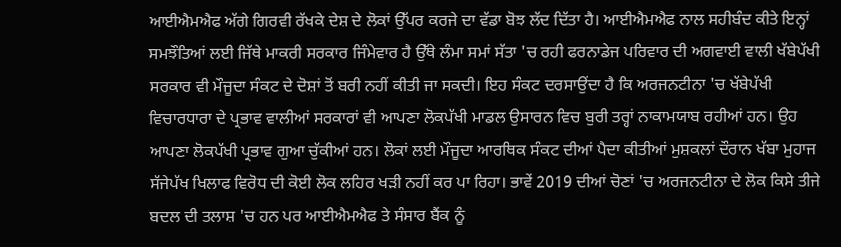ਆਈਐਮਐਫ ਅੱਗੇ ਗਿਰਵੀ ਰੱਖਕੇ ਦੇਸ਼ ਦੇ ਲੋਕਾਂ ਉੱਪਰ ਕਰਜੇ ਦਾ ਵੱਡਾ ਬੋਝ ਲੱਦ ਦਿੱਤਾ ਹੈ। ਆਈਐਮਐਫ ਨਾਲ ਸਹੀਬੰਦ ਕੀਤੇ ਇਨ੍ਹਾਂ ਸਮਝੌਤਿਆਂ ਲਈ ਜਿੱਥੇ ਮਾਕਰੀ ਸਰਕਾਰ ਜਿੰਮੇਵਾਰ ਹੈ ਉੱਥੇ ਲੰਮਾ ਸਮਾਂ ਸੱਤਾ 'ਚ ਰਹੀ ਫਰਨਾਡੇਜ ਪਰਿਵਾਰ ਦੀ ਅਗਵਾਈ ਵਾਲੀ ਖੱਬੇਪੱਖੀ ਸਰਕਾਰ ਵੀ ਮੌਜੂਦਾ ਸੰਕਟ ਦੇ ਦੋਸ਼ਾਂ ਤੋਂ ਬਰੀ ਨਹੀਂ ਕੀਤੀ ਜਾ ਸਕਦੀ। ਇਹ ਸੰਕਟ ਦਰਸਾਉਂਦਾ ਹੈ ਕਿ ਅਰਜਨਟੀਨਾ 'ਚ ਖੱਬੇਪੱਖੀ ਵਿਚਾਰਧਾਰਾ ਦੇ ਪ੍ਰਭਾਵ ਵਾਲੀਆਂ ਸਰਕਾਰਾਂ ਵੀ ਆਪਣਾ ਲੋਕਪੱਖੀ ਮਾਡਲ ਉਸਾਰਨ ਵਿਚ ਬੁਰੀ ਤਰ੍ਹਾਂ ਨਾਕਾਮਯਾਬ ਰਹੀਆਂ ਹਨ। ਉਹ ਆਪਣਾ ਲੋਕਪੱਖੀ ਪ੍ਰਭਾਵ ਗੁਆ ਚੁੱਕੀਆਂ ਹਨ। ਲੋਕਾਂ ਲਈ ਮੌਜੂਦਾ ਆਰਥਿਕ ਸੰਕਟ ਦੀਆਂ ਪੈਦਾ ਕੀਤੀਆਂ ਮੁਸ਼ਕਲਾਂ ਦੌਰਾਨ ਖੱਬਾ ਮੁਹਾਜ ਸੱਜੇਪੱਖ ਖਿਲਾਫ ਵਿਰੋਧ ਦੀ ਕੋਈ ਲੋਕ ਲਹਿਰ ਖੜੀ ਨਹੀਂ ਕਰ ਪਾ ਰਿਹਾ। ਭਾਵੇਂ 2019 ਦੀਆਂ ਚੋਣਾਂ 'ਚ ਅਰਜਨਟੀਨਾ ਦੇ ਲੋਕ ਕਿਸੇ ਤੀਜੇ ਬਦਲ ਦੀ ਤਲਾਸ਼ 'ਚ ਹਨ ਪਰ ਆਈਐਮਐਫ ਤੇ ਸੰਸਾਰ ਬੈਂਕ ਨੂੰ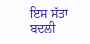ਇਸ ਸੱਤਾ ਬਦਲੀ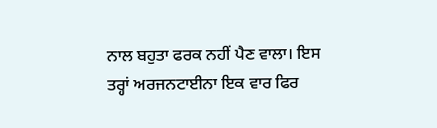ਨਾਲ ਬਹੁਤਾ ਫਰਕ ਨਹੀਂ ਪੈਣ ਵਾਲਾ। ਇਸ ਤਰ੍ਹਾਂ ਅਰਜਨਟਾਈਨਾ ਇਕ ਵਾਰ ਫਿਰ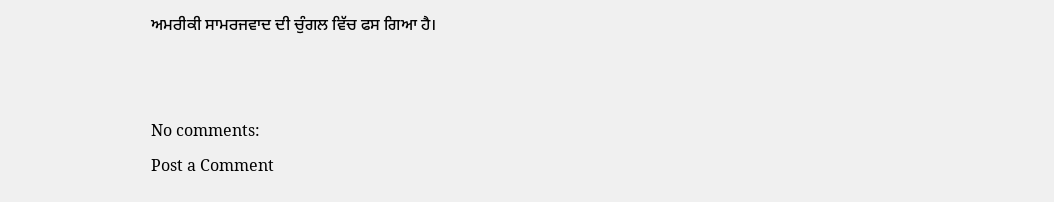ਅਮਰੀਕੀ ਸਾਮਰਜਵਾਦ ਦੀ ਚੁੰਗਲ ਵਿੱਚ ਫਸ ਗਿਆ ਹੈ।


No comments:
Post a Comment